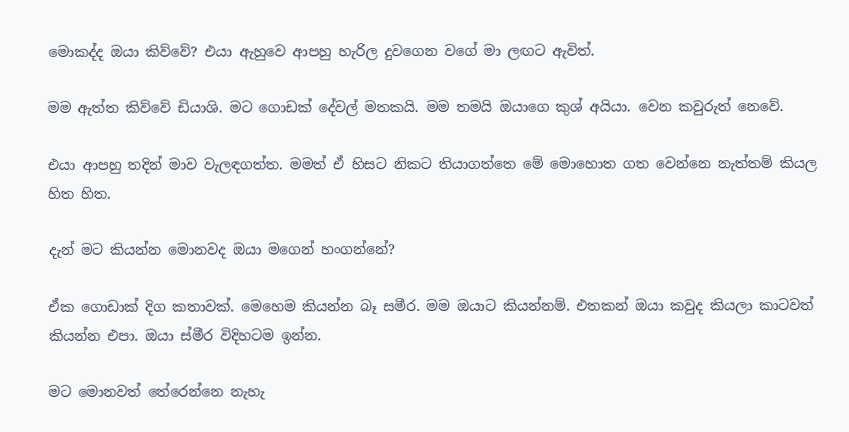මොකද්ද ඔයා කිව්වේ? එයා ඇහුවෙ ආපහු හැරිල දුවගෙන වගේ මා ලඟට ඇවිත්.

මම ඇත්ත කිව්වේ ඩියාශි. මට ගොඩක් දේවල් මතකයි. මම තමයි ඔයාගෙ කුශ් අයියා. වෙන කවුරුත් නෙවේ.

එයා ආපහු තදින් මාව වැලඳගත්ත. මමත් ඒ හිසට නිකට තියාගත්තෙ මේ මොහොත ගත වෙන්නෙ නැත්තම් කියල හිත හිත.

දැන් මට කියන්න මොනවද ඔයා මගෙන් හංගන්නේ?

ඒක ගොඩාක් දිග කතාවක්. මෙහෙම කියන්න බෑ සමීර. මම ඔයාට කියන්නම්. එතකන් ඔයා කවුද කියලා කාටවත් කියන්න එපා. ඔයා ස්මීර විදිහටම ඉන්න.

මට මොනවත් තේරෙන්නෙ නැහැ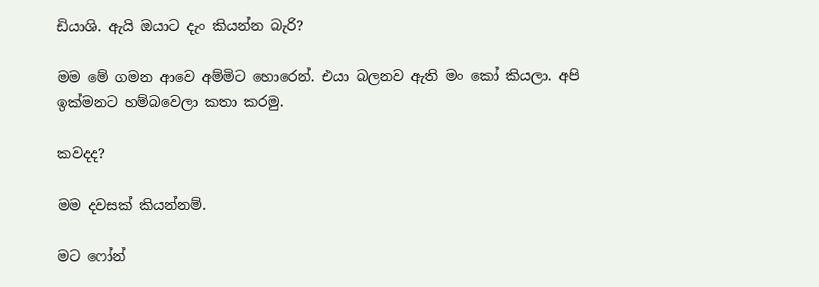ඩියාශි. ඇයි ඔයාට දැං කියන්න බැරි?

මම මේ ගමන ආවෙ අම්මිට හොරෙන්. එයා බලනව ඇති මං කෝ කියලා. අපි ඉක්මනට හම්බවෙලා කතා කරමු.

කවදද?

මම දවසක් කියන්නම්.

මට ෆෝන්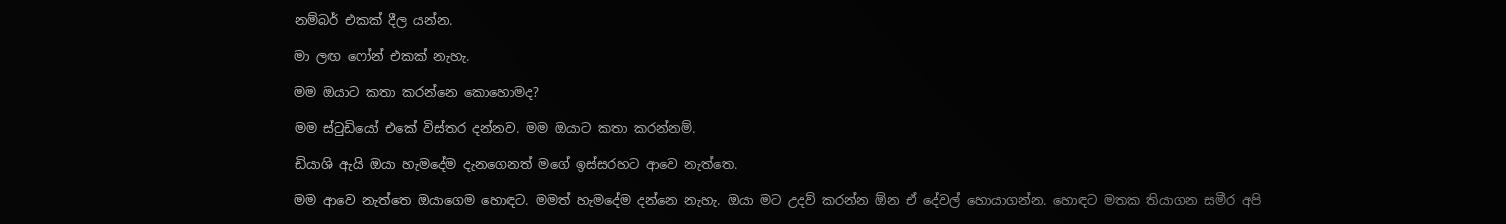නම්බර් එකක් දීල යන්න.

මා ලඟ ෆෝන් එකක් නැහැ.

මම ඔයාට කතා කරන්නෙ කොහොමද?

මම ස්ටුඩියෝ එකේ විස්තර දන්නව. මම ඔයාට කතා කරන්නම්.

ඩියාශි ඇයි ඔයා හැමදේම දැනගෙනත් මගේ ඉස්සරහට ආවෙ නැත්තෙ.

මම ආවෙ නැත්තෙ ඔයාගෙම හොඳට. මමත් හැමදේම දන්නෙ නැහැ. ඔයා මට උදව් කරන්න ඕන ඒ දේවල් හොයාගන්න. හොඳට මතක තියාගන සමීර අපි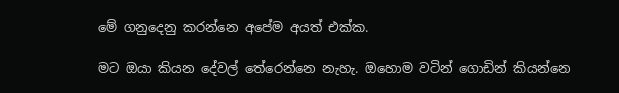මේ ගනුදෙනු කරන්නෙ අපේම අයත් එක්ක.

මට ඔයා කියන දේවල් තේරෙන්නෙ නැහැ. ඔහොම වටින් ගොඩින් කියන්නෙ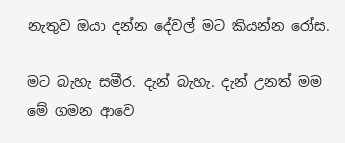නැතුව ඔයා දන්න දේවල් මට කියන්න රෝස.

මට බැහැ සමීර. දැන් බැහැ. දැන් උනත් මම මේ ගමන ආවෙ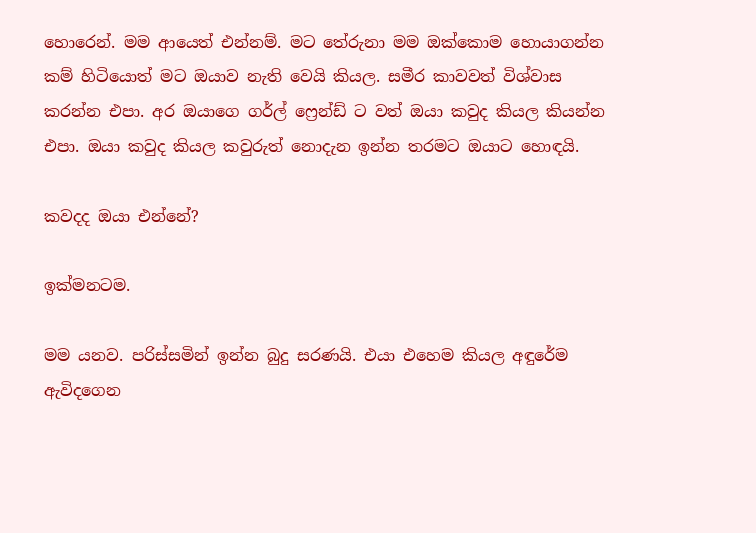හොරෙන්. මම ආයෙත් එන්නම්. මට තේරුනා මම ඔක්කොම හොයාගන්න කම් හිටියොත් මට ඔයාව නැති වෙයි කියල. සමීර කාවවත් විශ්වාස කරන්න එපා. අර ඔයාගෙ ගර්ල් ෆ්‍රෙන්ඩ් ට වත් ඔයා කවුද කියල කියන්න එපා. ඔයා කවුද කියල කවුරුත් නොදැන ඉන්න තරමට ඔයාට හොඳයි.

කවදද ඔයා එන්නේ?

ඉක්මනටම.

මම යනව. පරිස්සමින් ඉන්න බුදු සරණයි. එයා එහෙම කියල අඳුරේම ඇවිදගෙන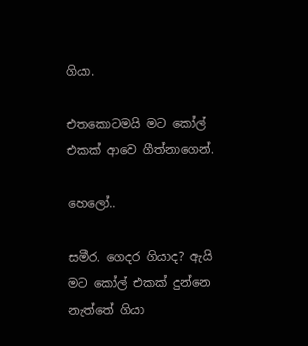ගියා.

එතකොටමයි මට කෝල් එකක් ආවෙ ගීත්නාගෙන්.

හෙලෝ..

සමීර. ගෙදර ගියාද? ඇයි මට කෝල් එකක් දුන්නෙ නැත්තේ ගියා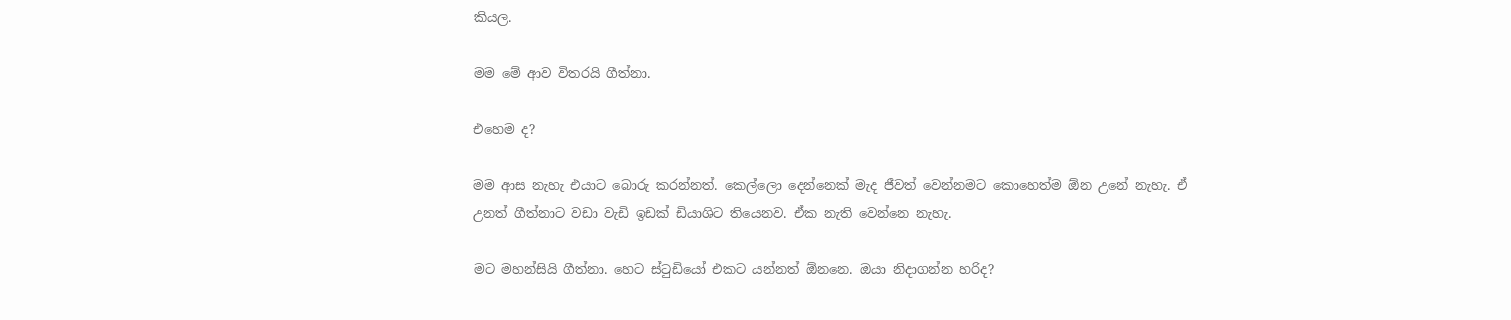කියල.

මම මේ ආව විතරයි ගීත්නා.

එහෙම ද?

මම ආස නැහැ එයාට බොරු කරන්නත්. කෙල්ලො දෙන්නෙක් මැද ජීවත් වෙන්නමට කොහෙත්ම ඕන උනේ නැහැ. ඒ උනත් ගීත්නාට වඩා වැඩි ඉඩක් ඩියාශිට තියෙනව. ඒක නැති වෙන්නෙ නැහැ.

මට මහන්සියි ගීත්නා. හෙට ස්ටුඩියෝ එකට යන්නත් ඕනනෙ. ඔයා නිදාගන්න හරිද?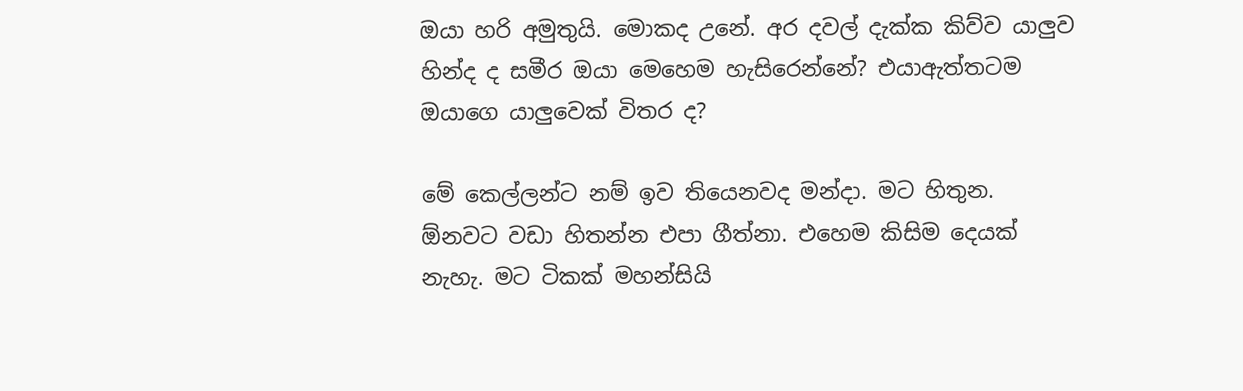ඔයා හරි අමුතුයි. මොකද උනේ. අර දවල් දැක්ක කිව්ව යාලුව හින්ද ද සමීර ඔයා මෙහෙම හැසිරෙන්නේ? එයාඇත්තටම ඔයාගෙ යාලුවෙක් විතර ද?

මේ කෙල්ලන්ට නම් ඉව තියෙනවද මන්දා. මට හිතුන. ඕනවට වඩා හිතන්න එපා ගීත්නා. එහෙම කිසිම දෙයක් නැහැ. මට ටිකක් මහන්සියි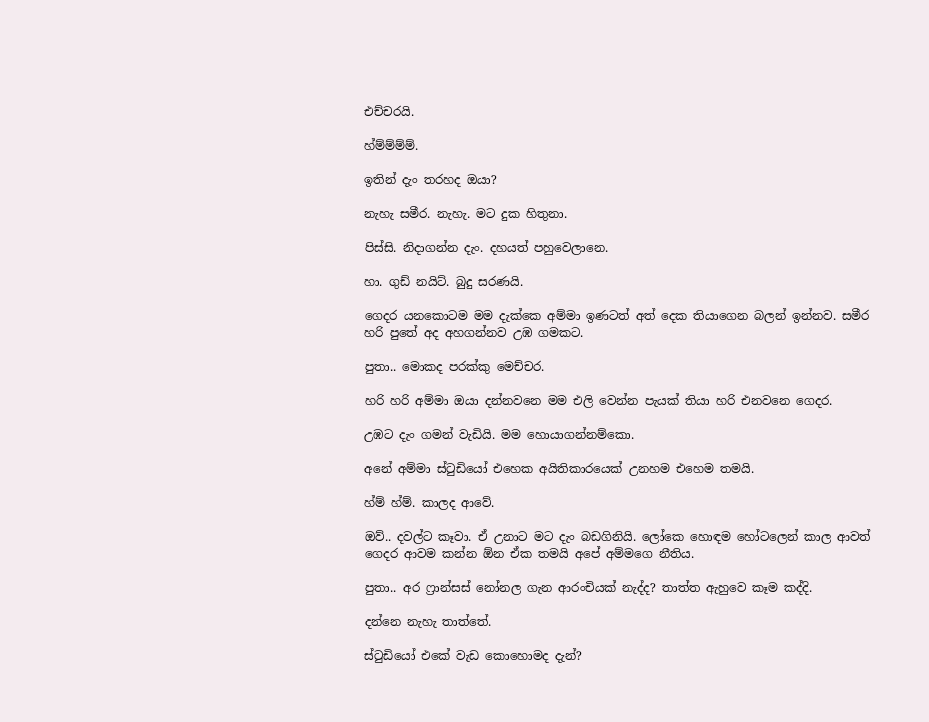එච්චරයි.

හ්ම්ම්ම්ම්.

ඉතින් දැං තරහද ඔයා?

නැහැ සමීර. නැහැ. මට දුක හිතුනා.

පිස්සි. නිදාගන්න දැං. දහයත් පහුවෙලානෙ.

හා. ගුඩ් නයිට්. බුදු සරණයි.

ගෙදර යනකොටම මම දැක්කෙ අම්මා ඉණටත් අත් දෙක තියාගෙන බලන් ඉන්නව. සමීර හරි පුතේ අද අහගන්නව උඹ ගමකට.

පුතා.. මොකද පරක්කු මෙච්චර.

හරි හරි අම්මා ඔයා දන්නවනෙ මම එලි වෙන්න පැයක් තියා හරි එනවනෙ ගෙදර.

උඹට දැං ගමන් වැඩියි. මම හොයාගන්නම්කො.

අනේ අම්මා ස්ටුඩියෝ එහෙක අයිතිකාරයෙක් උනහම එහෙම තමයි.

හ්ම් හ්ම්. කාලද ආවේ.

ඔව්.. දවල්ට කෑවා. ඒ උනාට මට දැං බඩගිනියි. ලෝකෙ හොඳම හෝටලෙන් කාල ආවත් ගෙදර ආවම කන්න ඕන ඒක තමයි අපේ අම්මගෙ නීතිය.

පුතා.. අර ෆ්‍රාන්සස් නෝනල ගැන ආරංචියක් නැද්ද? තාත්ත ඇහුවෙ කෑම කද්දි.

දන්නෙ නැහැ තාත්තේ.

ස්ටුඩියෝ එකේ වැඩ කොහොමද දැන්?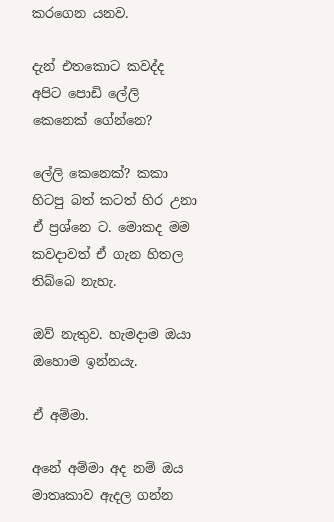කරගෙන යනව.

දැන් එතකොට කවද්ද අපිට පොඩි ලේලි කෙනෙක් ගේන්නෙ?

ලේලි කෙනෙක්? කකා හිටපු බත් කටත් හිර උනා ඒ ප්‍රශ්නෙ ට. මොකද මම කවදාවත් ඒ ගැන හිතල තිබ්බෙ නැහැ.

ඔව් නැතුව. හැමදාම ඔයා ඔහොම ඉන්නයැ.

ඒ අම්මා.

අනේ අම්මා අද නම් ඔය මාතෘකාව ඇදල ගන්න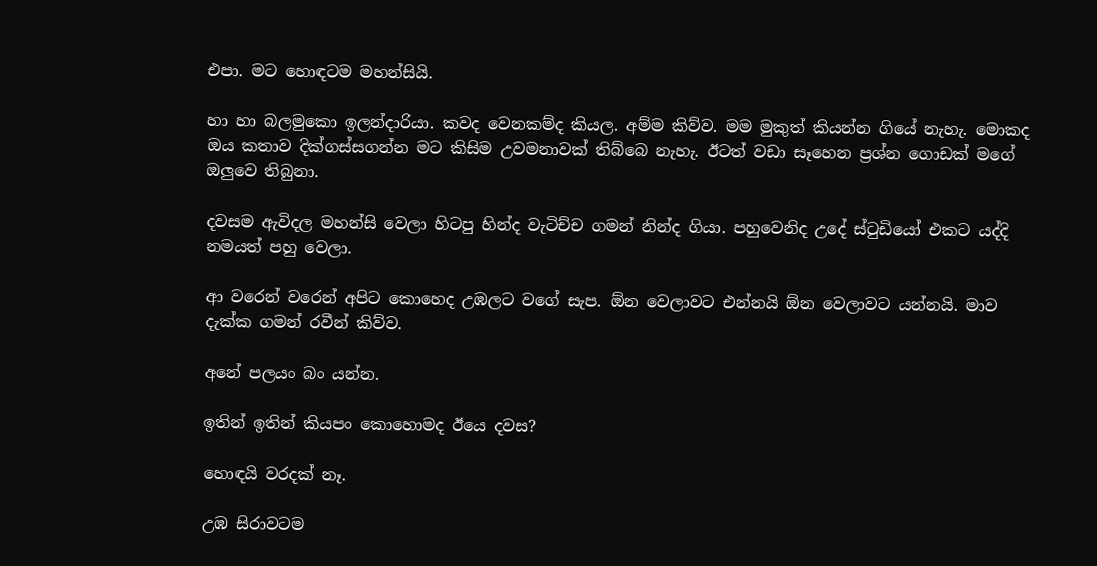එපා. මට හොඳටම මහන්සියි.

හා හා බලමුකො ඉලන්දාරියා. කවද වෙනකම්ද කියල. අම්ම කිව්ව. මම මුකුත් කියන්න ගියේ නැහැ. මොකද ඔය කතාව දික්ගස්සගන්න මට කිසිම උවමනාවක් තිබ්බෙ නැහැ. ඊටත් වඩා සෑහෙන ප්‍රශ්න ගොඩක් මගේ ඔලුවෙ තිබුනා.

දවසම ඇවිදල මහන්සි වෙලා හිටපු හින්ද වැටිච්ච ගමන් නින්ද ගියා. පහුවෙනිද උදේ ස්ටුඩියෝ එකට යද්දි නමයත් පහු වෙලා.

ආ වරෙන් වරෙන් අපිට කොහෙද උඹලට වගේ සැප. ඕන වෙලාවට එන්නයි ඕන වෙලාවට යන්නයි. මාව දැක්ක ගමන් රවීන් කිව්ව.

අනේ පලයං බං යන්න.

ඉතින් ඉතින් කියපං කොහොමද ඊයෙ දවස?

හොඳයි වරදක් නෑ.

උඹ සිරාවටම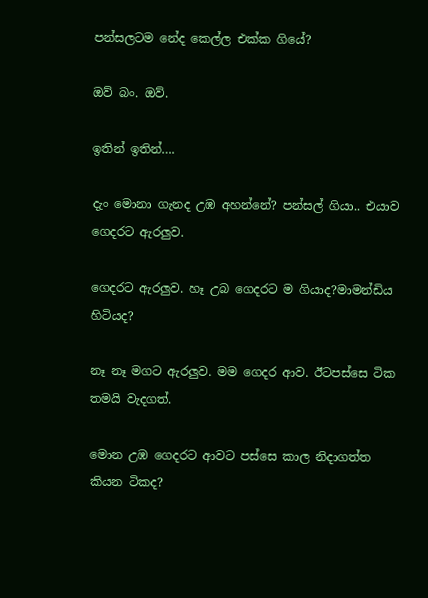පන්සලටම නේද කෙල්ල එක්ක ගියේ?

ඔව් බං. ඔව්.

ඉතින් ඉතින්….

දැං මොනා ගැනද උඹ අහන්නේ? පන්සල් ගියා.. එයාව ගෙදරට ඇරලුව.

ගෙදරට ඇරලුව. හෑ උබ ගෙදරට ම ගියාද?මාමන්ඩිය හිටියද?

නෑ නෑ මගට ඇරලුව. මම ගෙදර ආව. ඊටපස්සෙ ටික තමයි වැදගත්.

මොන උඹ ගෙදරට ආවට පස්සෙ කාල නිදාගත්ත කියන ටිකද?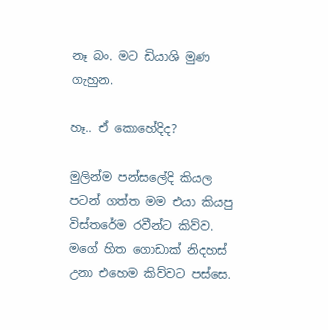නෑ බං. මට ඩියාශි මුණ ගැහුන.

හෑ.. ඒ කොහේදිද?

මුලින්ම පන්සලේදි කියල පටන් ගත්ත මම එයා කියපු විස්තරේම රවීන්ට කිව්ව. මගේ හිත ගොඩාක් නිදහස් උනා එහෙම කිව්වට පස්සෙ.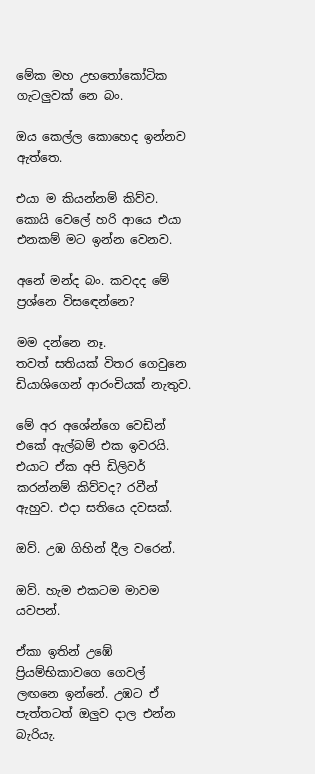මේක මහ උභතෝකෝටික ගැටලුවක් නෙ බං.

ඔය කෙල්ල කොහෙද ඉන්නව ඇත්තෙ.

එයා ම කියන්නම් කිව්ව. කොයි වෙලේ හරි ආයෙ එයා එනකම් මට ඉන්න වෙනව.

අනේ මන්ද බං. කවදද මේ ප්‍රශ්නෙ විසඳෙන්නෙ?

මම දන්නෙ නෑ.
තවත් සතියක් විතර ගෙවුනෙ ඩියාශිගෙන් ආරංචියක් නැතුව.

මේ අර අශේන්ගෙ වෙඩින් එකේ ඇල්බම් එක ඉවරයි. එයාට ඒක අපි ඩිලිවර් කරන්නම් කිව්වද? රවීන් ඇහුව. එදා සතියෙ දවසක්.

ඔව්. උඹ ගිහින් දීල වරෙන්.

ඔව්. හැම එකටම මාවම යවපන්.

ඒකා ඉතින් උඹේ ප්‍රියම්භිකාවගෙ ගෙවල් ලඟනෙ ඉන්නේ. උඹට ඒ පැත්තටත් ඔලුව දාල එන්න බැරියැ.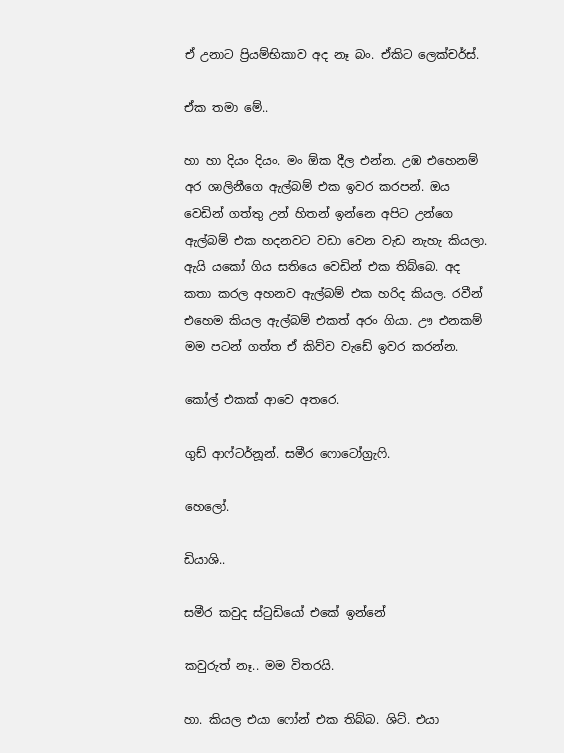ඒ උනාට ප්‍රියම්භිකාව අද නෑ බං. ඒකිට ලෙක්චර්ස්.

ඒක තමා මේ..

හා හා දියං දියං. මං ඕක දීල එන්න. උඹ එහෙනම් අර ශාලිනීගෙ ඇල්බම් එක ඉවර කරපන්. ඔය වෙඩින් ගත්තු උන් හිතන් ඉන්නෙ අපිට උන්ගෙ ඇල්බම් එක හදනවට වඩා වෙන වැඩ නැහැ කියලා. ඇයි යකෝ ගිය සතියෙ වෙඩින් එක තිබ්බෙ. අද කතා කරල අහනව ඇල්බම් එක හරිද කියල. රවීන් එහෙම කියල ඇල්බම් එකත් අරං ගියා. ඌ එනකම් මම පටන් ගත්ත ඒ කිව්ව වැඩේ ඉවර කරන්න.

කෝල් එකක් ආවෙ අතරෙ.

ගුඩ් ආෆ්ටර්නූන්. සමීර ෆොටෝග්‍රැෆි.

හෙලෝ.

ඩියාශි..

සමීර කවුද ස්ටුඩියෝ එකේ ඉන්නේ

කවුරුත් නෑ.. මම විතරයි.

හා. කියල එයා ෆෝන් එක තිබ්බ. ශිට්. එයා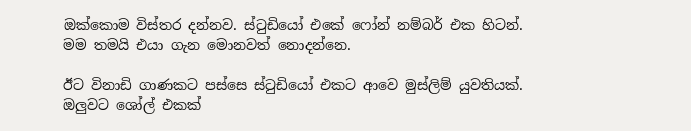ඔක්කොම විස්තර දන්නව. ස්ටුඩියෝ එකේ ෆෝන් නම්බර් එක හිටන්. මම තමයි එයා ගැන මොනවත් නොදන්නෙ.

ඊට විනාඩි ගාණකට පස්සෙ ස්ටුඩියෝ එකට ආවෙ මුස්ලිම් යුවතියක්. ඔලුවට ශෝල් එකක්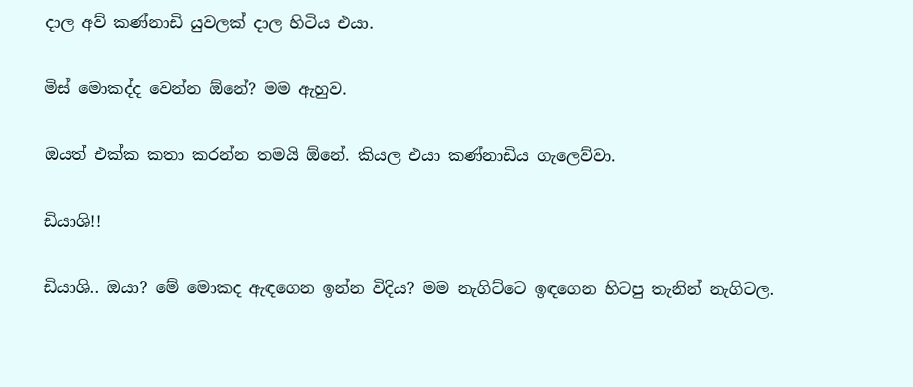දාල අව් කණ්නාඩි යුවලක් දාල හිටිය එයා.

මිස් මොකද්ද වෙන්න ඕනේ? මම ඇහුව.

ඔයත් එක්ක කතා කරන්න තමයි ඕනේ. කියල එයා කණ්නාඩිය ගැලෙව්වා.

ඩියාශි!!

ඩියාශි.. ඔයා? මේ මොකද ඇඳගෙන ඉන්න විදිය? මම නැගිට්ටෙ ඉඳගෙන හිටපු තැනින් නැගිටල.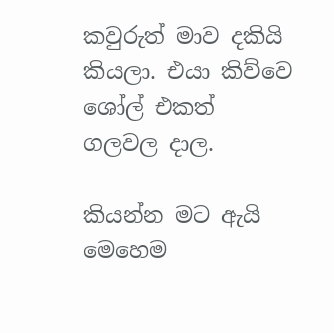කවුරුත් මාව දකියි කියලා. එයා කිව්වෙ ශෝල් එකත් ගලවල දාල.

කියන්න මට ඇයි මෙහෙම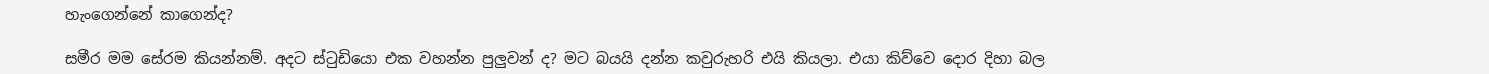හැංගෙන්නේ කාගෙන්ද?

සමීර මම සේරම කියන්නම්. අදට ස්ටුඩියො එක වහන්න පුලුවන් ද? මට බයයි දන්න කවුරුහරි එයි කියලා. එයා කිව්වෙ දොර දිහා බල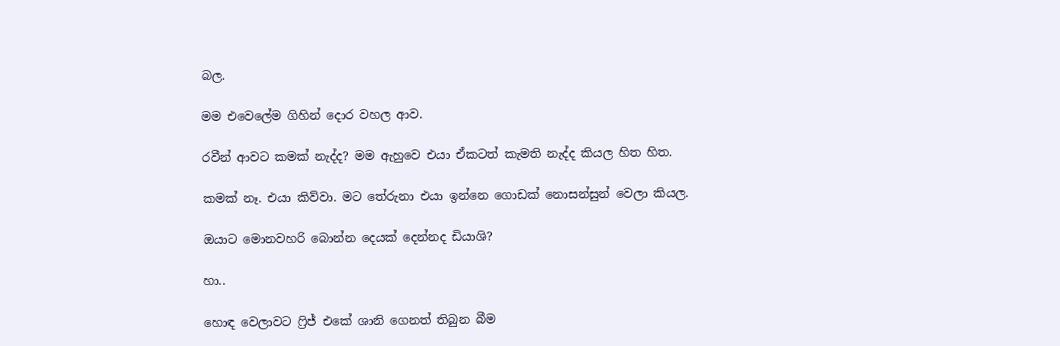බල.

මම එවෙලේම ගිහින් දොර වහල ආව.

රවීන් ආවට කමක් නැද්ද? මම ඇහුවෙ එයා ඒකටත් කැමති නැද්ද කියල හිත හිත.

කමක් නෑ. එයා කිව්වා. මට තේරුනා එයා ඉන්නෙ ගොඩක් නොසන්සුන් වෙලා කියල.

ඔයාට මොනවහරි බොන්න දෙයක් දෙන්නද ඩියාශි?

හා..

හොඳ වෙලාවට ෆ්‍රිජ් එකේ ශානි ගෙනත් තිබුන බීම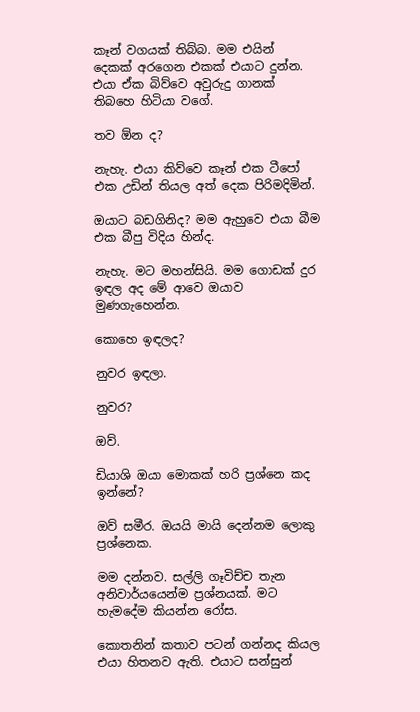කෑන් වගයක් තිබ්බ. මම එයින් දෙකක් අරගෙන එකක් එයාට දුන්න. එයා ඒක බිව්වෙ අවුරුදු ගානක් තිබහෙ හිටියා වගේ.

තව ඕන ද?

නැහැ. එයා කිව්වෙ කෑන් එක ටීපෝ එක උඩින් තියල අත් දෙක පිරිමදිමින්.

ඔයාට බඩගිනිද? මම ඇහුවෙ එයා බීම එක බීපු විදිය හින්ද.

නැහැ. මට මහන්සියි. මම ගොඩක් දුර ඉඳල අද මේ ආවෙ ඔයාව මුණගැහෙන්න.

කොහෙ ඉඳලද?

නුවර ඉඳලා.

නුවර?

ඔව්.

ඩියාශි ඔයා මොකක් හරි ප්‍රශ්නෙ කද ඉන්නේ?

ඔව් සමීර. ඔයයි මායි දෙන්නම ලොකු ප්‍රශ්නෙක.

මම දන්නව. සල්ලි ගෑවිච්ච තැන අනිවාර්යයෙන්ම ප්‍රශ්නයක්. මට හැමදේම කියන්න රෝස.

කොතනින් කතාව පටන් ගන්නද කියල එයා හිතනව ඇති. එයාට සන්සුන්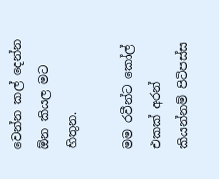වෙන්න කල් දෙන්න ඕන කියල මට හිතුන.

මම රවීන්ට කෝල් එකක් අරන් කියන්නම් පිටිපස්ස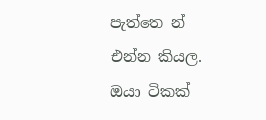පැත්තෙ න් එන්න කියල. ඔයා ටිකක්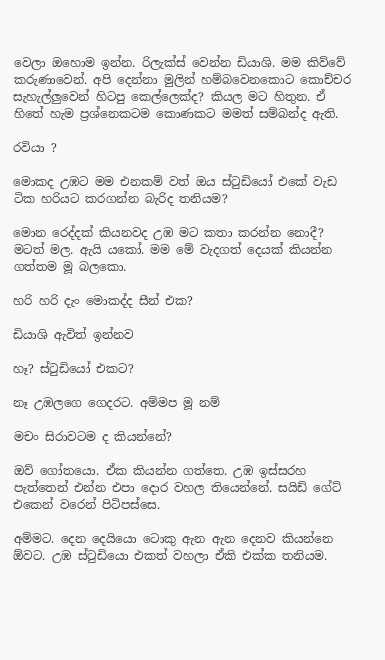වෙලා ඔහොම ඉන්න. රිලැක්ස් වෙන්න ඩියාශි. මම කිව්වේ කරුණාවෙන්. අපි දෙන්නා මුලින් හම්බවෙනකොට කොච්චර සැහැල්ලුවෙන් හිටපු කෙල්ලෙක්ද? කියල මට හිතුන. ඒ හිතේ හැම ප්‍රශ්නෙකටම කොණකට මමත් සම්බන්ද ඇති.

රවියා ?

මොකද උඹට මම එනකම් වත් ඔය ස්ටුඩියෝ එකේ වැඩ ටික හරියට කරගන්න බැරිද තනියම?

මොන රෙද්දක් කියනවද උඹ මට කතා කරන්න නොදී? මටත් මල. ඇයි යකෝ. මම මේ වැදගත් දෙයක් කියන්න ගත්තම මූ බලකො.

හරි හරි දැං මොකද්ද සීන් එක?

ඩියාශි ඇවිත් ඉන්නව

හෑ? ස්ටුඩියෝ එකට?

නෑ උඹලගෙ ගෙදරට. අම්මප මූ නම්

මචං සිරාවටම ද කියන්නේ?

ඔව් ගෝතයො. ඒක කියන්න ගත්තෙ. උඹ ඉස්සරහ පැත්තෙන් එන්න එපා දොර වහල තියෙන්නේ. සයිඩ් ගේට් එකෙන් වරෙන් පිටිපස්සෙ.

අම්මට. දෙන දෙයියො ටොකු ඇන ඇන දෙනව කියන්නෙ ඕවට. උඹ ස්ටුඩියො එකත් වහලා ඒකි එක්ක තනියම.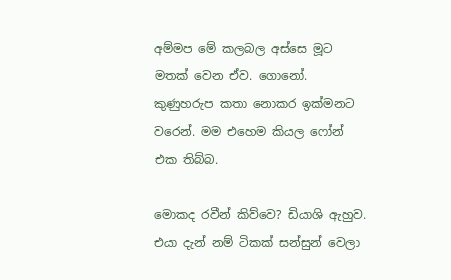අම්මප මේ කලබල අස්සෙ මූට මතක් වෙන ඒව. ගොනෝ. කුණුහරුප කතා නොකර ඉක්මනට වරෙන්. මම එහෙම කියල ෆෝන් එක තිබ්බ.

මොකද රවීන් කිව්වෙ? ඩියාශි ඇහුව. එයා දැන් නම් ටිකක් සන්සුන් වෙලා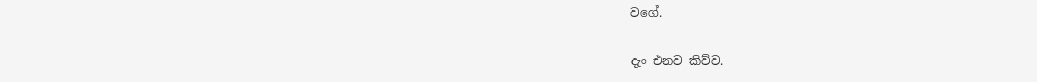වගේ.

දැං එනව කිව්ව.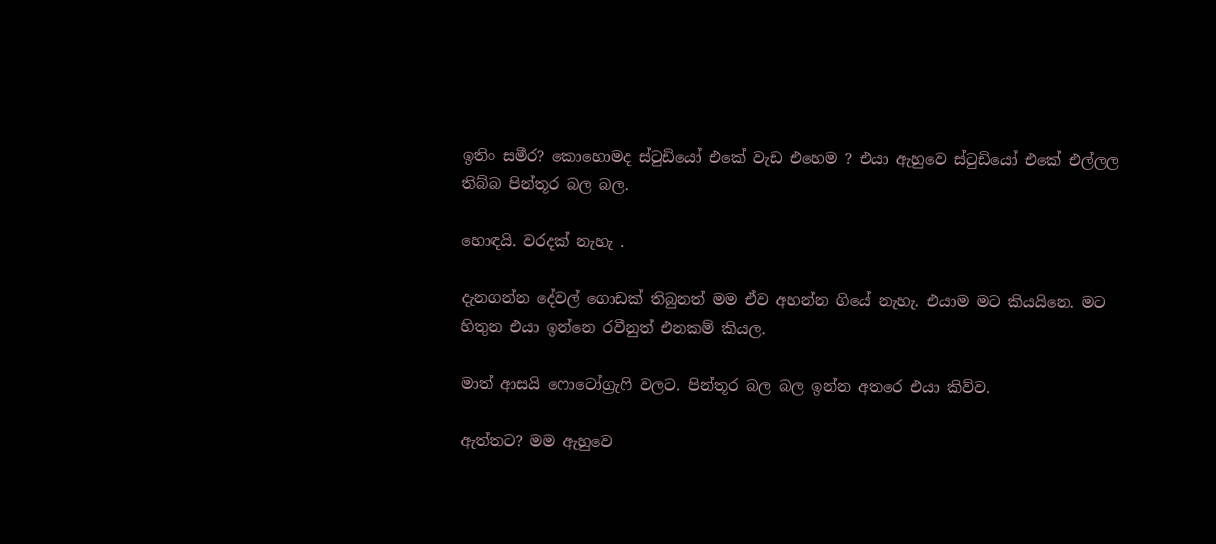ඉතිං සමීර? කොහොමද ස්ටුඩියෝ එකේ වැඩ එහෙම ? එයා ඇහුවෙ ස්ටුඩියෝ එකේ එල්ලල තිබ්බ පින්තූර බල බල.

හොඳයි. වරදක් නැහැ .

දැනගන්න දේවල් ගොඩක් තිබුනත් මම ඒව අහන්න ගියේ නැහැ. එයාම මට කියයිනෙ. මට හිතුන එයා ඉන්නෙ රවීනුත් එනකම් කියල.

මාත් ආසයි ෆොටෝග්‍රැෆි වලට. පින්තූර බල බල ඉන්න අතරෙ එයා කිව්ව.

ඇත්තට? මම ඇහුවෙ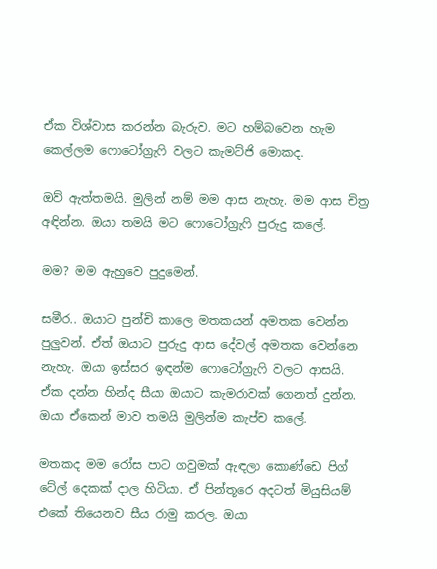ඒක විශ්වාස කරන්න බැරුව. මට හම්බවෙන හැම කෙල්ලම ෆොටෝග්‍රැෆි වලට කැමට්ජි මොකද.

ඔව් ඇත්තමයි. මුලින් නම් මම ආස නැහැ. මම ආස චිත්‍ර අඳින්න. ඔයා තමයි මට ෆොටෝග්‍රැෆි පුරුදු කලේ.

මම? මම ඇහුවෙ පුදුමෙන්.

සමීර.. ඔයාට පුන්චි කාලෙ මතකයන් අමතක වෙන්න පුලුවන්. ඒත් ඔයාට පුරුදු ආස දේවල් අමතක වෙන්නෙ නැහැ. ඔයා ඉස්සර ඉඳන්ම ෆොටෝග්‍රැෆි වලට ආසයි. ඒක දන්න හින්ද සීයා ඔයාට කැමරාවක් ගෙනත් දුන්න. ඔයා ඒකෙන් මාව තමයි මුලින්ම කැප්ච කලේ.

මතකද මම රෝස පාට ගවුමක් ඇඳලා කොණ්ඩෙ පිග් ටේල් දෙකක් දාල හිටියා. ඒ පින්තූරෙ අදටත් මියුසියම් එකේ තියෙනව සීය රාමු කරල. ඔයා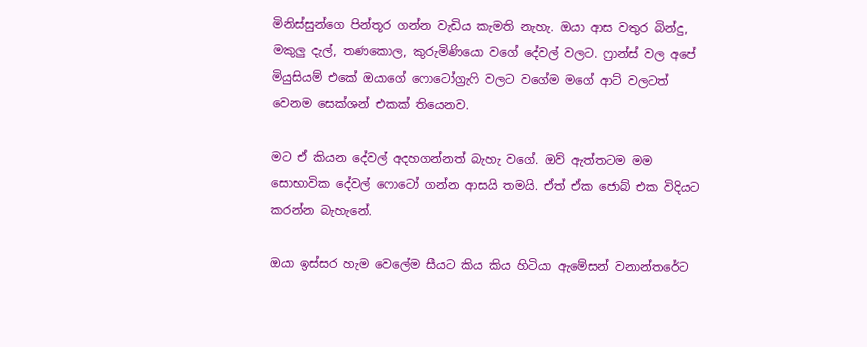මිනිස්සුන්ගෙ පින්තූර ගන්න වැඩිය කැමති නැහැ. ඔයා ආස වතුර බින්දු, මකුලු දැල්, තණකොල, කුරුමිණියො වගේ දේවල් වලට. ෆ්‍රාන්ස් වල අපේ මියුසියම් එකේ ඔයාගේ ෆොටෝග්‍රැෆි වලට වගේම මගේ ආට් වලටත් වෙනම සෙක්ශන් එකක් තියෙනව.

මට ඒ කියන දේවල් අදහගන්නත් බැහැ වගේ. ඔව් ඇත්තටම මම සොභාවික දේවල් ෆොටෝ ගන්න ආසයි තමයි. ඒත් ඒක ජොබ් එක විදියට කරන්න බැහැනේ.

ඔයා ඉස්සර හැම වෙලේම සීයට කිය කිය හිටියා ඇමේසන් වනාන්තරේට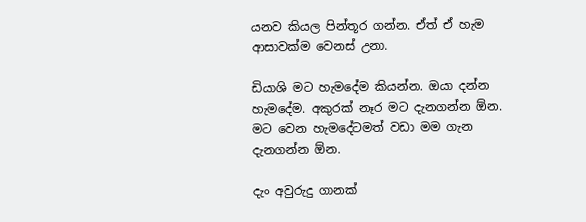යනව කියල පින්තූර ගන්න. ඒත් ඒ හැම ආසාවක්ම වෙනස් උනා.

ඩියාශි මට හැමදේම කියන්න. ඔයා දන්න හැමදේම. අකුරක් නෑර මට දැනගන්න ඕන. මට වෙන හැමදේටමත් වඩා මම ගැන දැනගන්න ඕන.

දැං අවුරුදු ගානක්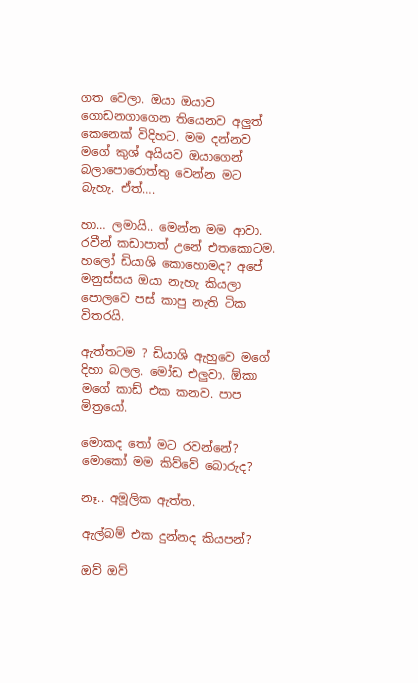ගත වෙලා. ඔයා ඔයාව ගොඩනගාගෙන තියෙනව අලුත් කෙනෙක් විදිහට. මම දන්නව මගේ කුශ් අයියව ඔයාගෙන් බලාපොරොත්තු වෙන්න මට බැහැ. ඒත්….

හා… ලමායි.. මෙන්න මම ආවා. රවීන් කඩාපාත් උනේ එතකොටම. හලෝ ඩියාශි කොහොමද? අපේ මනුස්සය ඔයා නැහැ කියලා පොලවෙ පස් කාපු නැති ටික විතරයි.

ඇත්තටම ? ඩියාශි ඇහුවෙ මගේ දිහා බලල. මෝඩ එලුවා. ඕකා මගේ කාඩ් එක කනව. පාප මිත්‍රයෝ.

මොකද තෝ මට රවන්නේ? මොකෝ මම කිව්වේ බොරුද?

නෑ.. අමූලික ඇත්ත.

ඇල්බම් එක දුන්නද කියපන්?

ඔව් ඔව්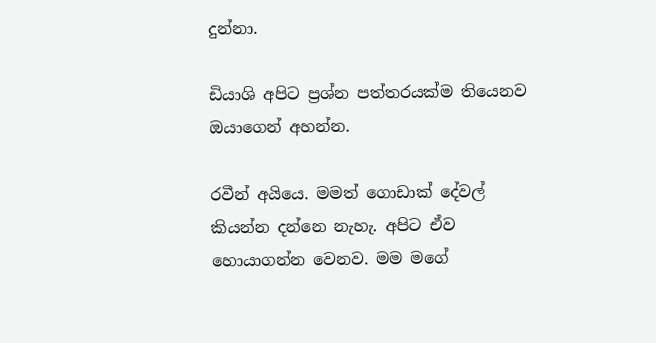දුන්නා.

ඩියාශි අපිට ප්‍රශ්න පත්තරයක්ම තියෙනව ඔයාගෙන් අහන්න.

රවීන් අයියෙ. මමත් ගොඩාක් දේවල් කියන්න දන්නෙ නැහැ. අපිට ඒව හොයාගන්න වෙනව. මම මගේ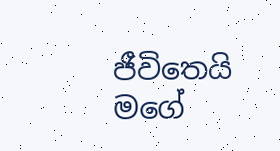ජීවිතෙයි මගේ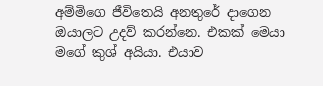අම්මිගෙ ජීවිතෙයි අනතුරේ දාගෙන ඔයාලට උදව් කරන්නෙ. එකක් මෙයා මගේ කුශ් අයියා. එයාව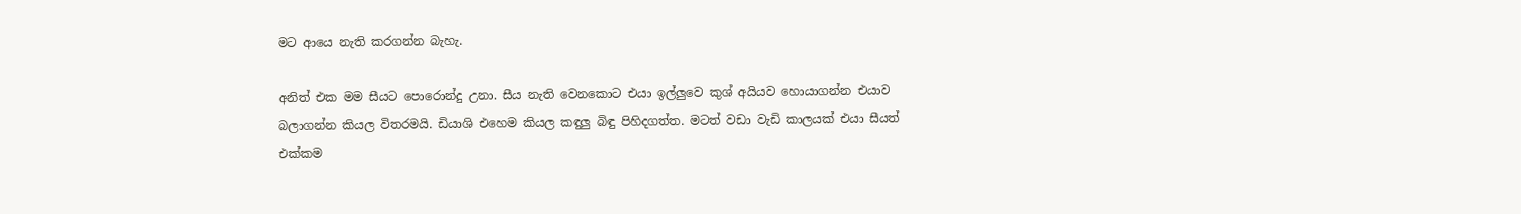මට ආයෙ නැති කරගන්න බැහැ.

අනිත් එක මම සීයට පොරොන්දු උනා. සීය නැති වෙනකොට එයා ඉල්ලුවෙ කුශ් අයියව හොයාගන්න එයාව බලාගන්න කියල විතරමයි. ඩියාශි එහෙම කියල කඳුලු බිඳු පිහිදගත්ත. මටත් වඩා වැඩි කාලයක් එයා සීයත් එක්කම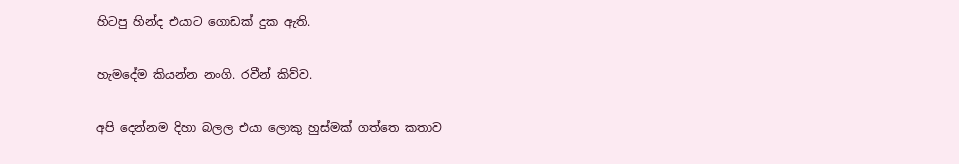හිටපු හින්ද එයාට ගොඩක් දුක ඇති.

හැමදේම කියන්න නංගි. රවීන් කිව්ව.

අපි දෙන්නම දිහා බලල එයා ලොකු හුස්මක් ගත්තෙ කතාව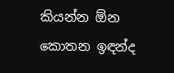කියන්න ඕන කොතන ඉඳන්ද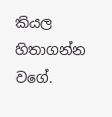කියල හිතාගන්න වගේ.